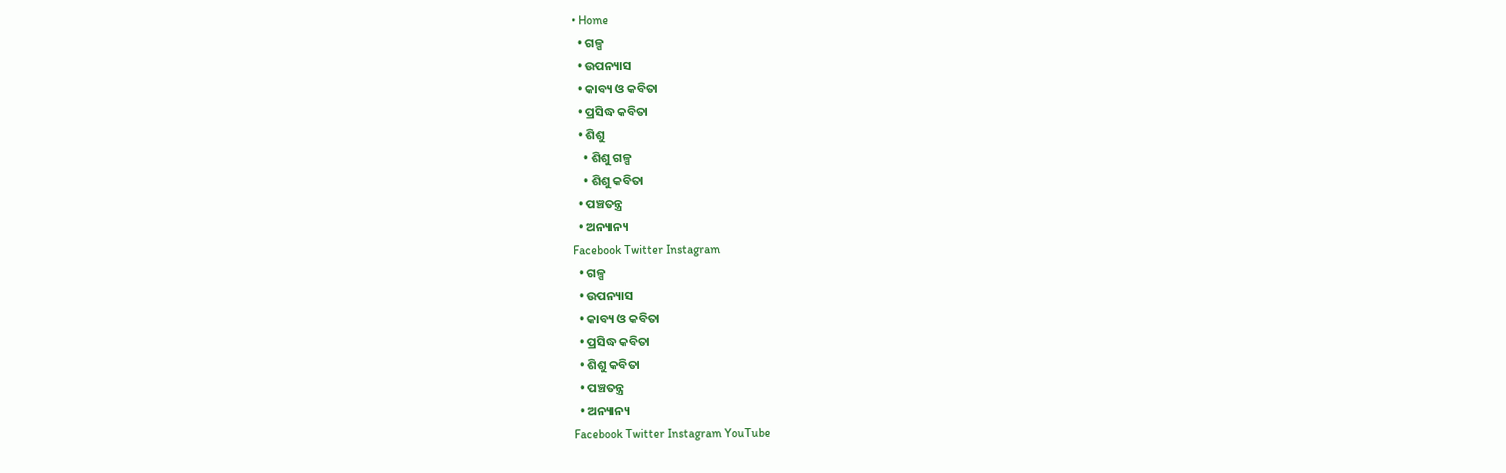• Home
  • ଗଳ୍ପ
  • ଉପନ୍ୟାସ
  • କାବ୍ୟ ଓ କବିତା
  • ପ୍ରସିଦ୍ଧ କବିତା
  • ଶିଶୁ
    • ଶିଶୁ ଗଳ୍ପ
    • ଶିଶୁ କବିତା
  • ପଞ୍ଚତନ୍ତ୍ର
  • ଅନ୍ୟାନ୍ୟ
Facebook Twitter Instagram
  • ଗଳ୍ପ
  • ଉପନ୍ୟାସ
  • କାବ୍ୟ ଓ କବିତା
  • ପ୍ରସିଦ୍ଧ କବିତା
  • ଶିଶୁ କବିତା
  • ପଞ୍ଚତନ୍ତ୍ର
  • ଅନ୍ୟାନ୍ୟ
Facebook Twitter Instagram YouTube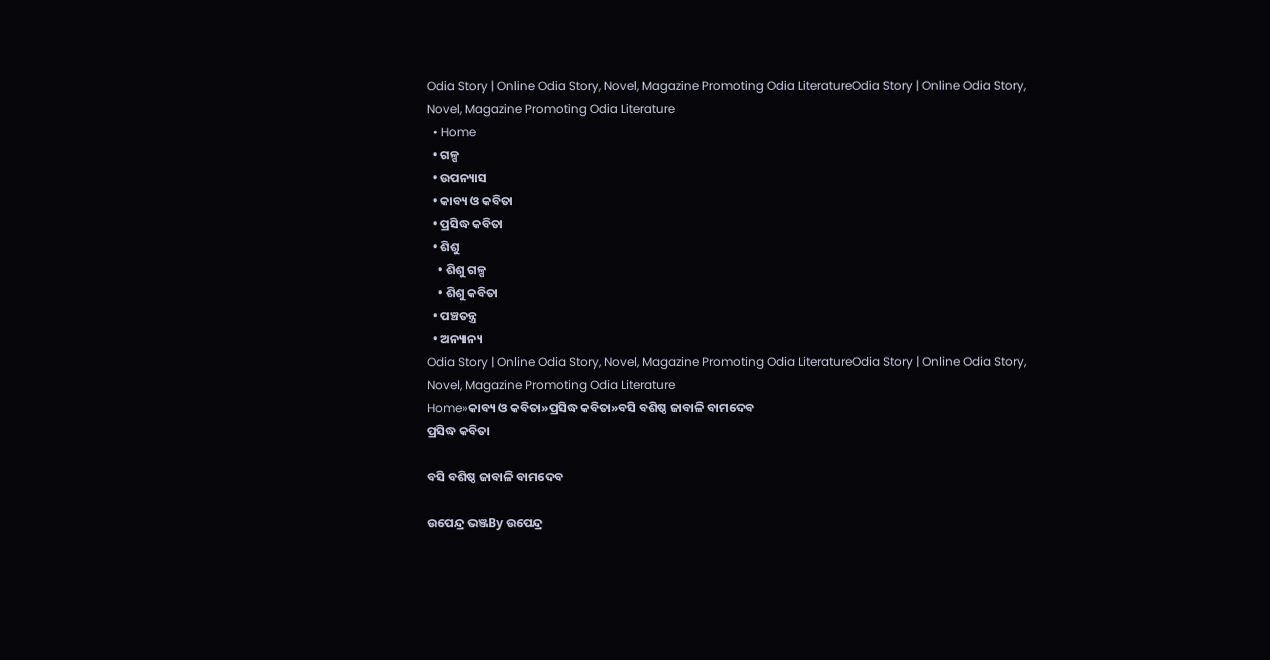Odia Story | Online Odia Story, Novel, Magazine Promoting Odia LiteratureOdia Story | Online Odia Story, Novel, Magazine Promoting Odia Literature
  • Home
  • ଗଳ୍ପ
  • ଉପନ୍ୟାସ
  • କାବ୍ୟ ଓ କବିତା
  • ପ୍ରସିଦ୍ଧ କବିତା
  • ଶିଶୁ
    • ଶିଶୁ ଗଳ୍ପ
    • ଶିଶୁ କବିତା
  • ପଞ୍ଚତନ୍ତ୍ର
  • ଅନ୍ୟାନ୍ୟ
Odia Story | Online Odia Story, Novel, Magazine Promoting Odia LiteratureOdia Story | Online Odia Story, Novel, Magazine Promoting Odia Literature
Home»କାବ୍ୟ ଓ କବିତା»ପ୍ରସିଦ୍ଧ କବିତା»ବସି ବଶିଷ୍ଠ ଜାବାଳି ବାମଦେବ
ପ୍ରସିଦ୍ଧ କବିତା

ବସି ବଶିଷ୍ଠ ଜାବାଳି ବାମଦେବ

ଉପେନ୍ଦ୍ର ଭଞ୍ଜBy ଉପେନ୍ଦ୍ର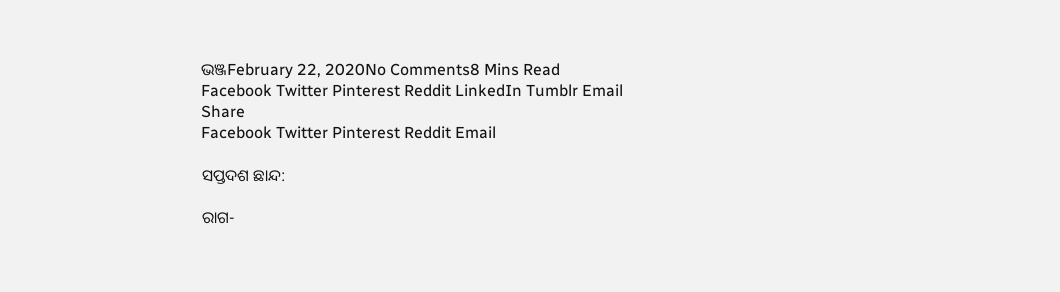ଭଞ୍ଜFebruary 22, 2020No Comments8 Mins Read
Facebook Twitter Pinterest Reddit LinkedIn Tumblr Email
Share
Facebook Twitter Pinterest Reddit Email

ସପ୍ତଦଶ ଛାନ୍ଦ:

ରାଗ-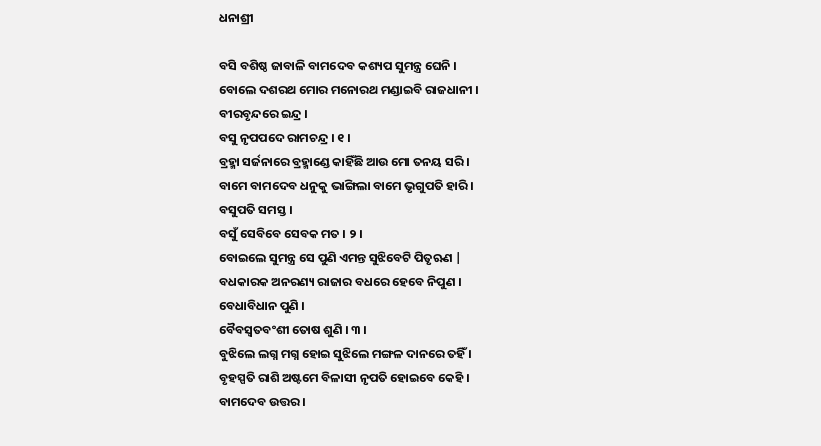ଧନାଶ୍ରୀ

ବସି ବଶିଷ୍ଠ ଜାବାଳି ବାମଦେବ କଶ୍ୟପ ସୁମନ୍ତ୍ର ଘେନି ।
ବୋଲେ ଦଶରଥ ମୋର ମନୋରଥ ମଣ୍ଡାଇବି ରାଜଧାନୀ ।
ବୀରବୃନ୍ଦରେ ଇନ୍ଦ୍ର ।
ବସୁ ନୃପପଦେ ରାମଚନ୍ଦ୍ର । ୧ ।
ବ୍ରହ୍ମା ସର୍ଜନାରେ ବ୍ରହ୍ମାଣ୍ଡେ କାହିଁଛି ଆଉ ମୋ ତନୟ ସରି ।
ବାମେ ବାମଦେବ ଧନୁକୁ ଭାଙ୍ଗିଲା ବାମେ ଭୃଗୁପତି ହାରି ।
ବସୁପତି ସମସ୍ତ ।
ବସୁଁ ସେବିବେ ସେବକ ମତ । ୨ ।
ବୋଇଲେ ସୁମନ୍ତ୍ର ସେ ପୁଣି ଏମନ୍ତ ସୁଝିବେଟି ପିତୃଋଣ |
ବଧକାରକ ଅନରଣ୍ୟ ରାଜାର ବଧରେ ହେବେ ନିପୁଣ ।
ବେଧାବିଧାନ ପୁଣି ।
ବୈବସ୍ୱତବଂଶୀ ତୋଷ ଶୁଣି । ୩ ।
ବୁଝିଲେ ଲଗ୍ନ ମଗ୍ନ ହୋଇ ସୁଝିଲେ ମଙ୍ଗଳ ଦାନରେ ତହିଁ ।
ବୃହସ୍ପତି ରାଶି ଅଷ୍ଟମେ ବିଳାସୀ ନୃପତି ହୋଇବେ କେହି ।
ବାମଦେବ ଉତ୍ତର ।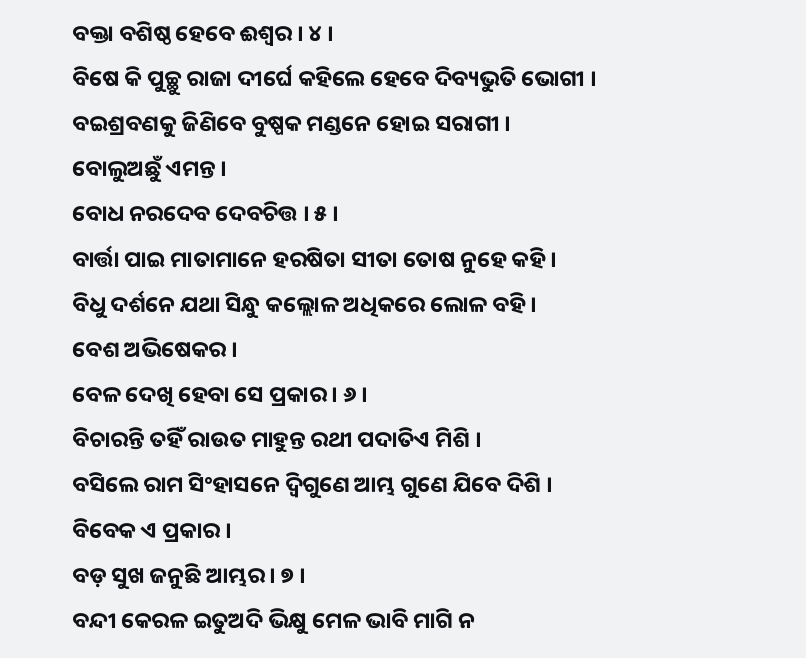ବକ୍ତା ବଶିଷ୍ଠ ହେବେ ଈଶ୍ୱର । ୪ ।
ବିଷେ କି ପୁଚ୍ଛୁ ରାଜା ଦୀର୍ଘେ କହିଲେ ହେବେ ଦିବ୍ୟଭୁତି ଭୋଗୀ ।
ବଇଶ୍ରବଣକୁ ଜିଣିବେ ବୁଷ୍ପକ ମଣ୍ଡନେ ହୋଇ ସରାଗୀ ।
ବୋଲୁଅଛୁଁ ଏମନ୍ତ ।
ବୋଧ ନରଦେବ ଦେବଚିତ୍ତ । ୫ ।
ବାର୍ତ୍ତା ପାଇ ମାତାମାନେ ହରଷିତା ସୀତା ତୋଷ ନୁହେ କହି ।
ବିଧୁ ଦର୍ଶନେ ଯଥା ସିନ୍ଧୁ କଲ୍ଲୋଳ ଅଧିକରେ ଲୋଳ ବହି ।
ବେଶ ଅଭିଷେକର ।
ବେଳ ଦେଖି ହେବା ସେ ପ୍ରକାର । ୬ ।
ବିଚାରନ୍ତି ତହିଁ ରାଉତ ମାହୁନ୍ତ ରଥୀ ପଦାତିଏ ମିଶି ।
ବସିଲେ ରାମ ସିଂହାସନେ ଦ୍ୱିଗୁଣେ ଆମ୍ଭ ଗୁଣେ ଯିବେ ଦିଶି ।
ବିବେକ ଏ ପ୍ରକାର ।
ବଡ଼ ସୁଖ ଜନୁଛି ଆମ୍ଭର । ୭ ।
ବନ୍ଦୀ କେରଳ ଇତୁଅଦି ଭିକ୍ଷୁ ମେଳ ଭାବି ମାଗି ନ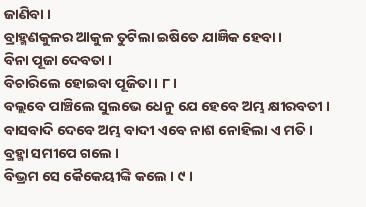ଜାଣିବା ।
ବ୍ରାହ୍ମଣକୁଳର ଆକୁଳ ତୁଟିଲା ଇଷିତେ ଯାଜ୍ଞିକ ହେବା ।
ବିନା ପୂଜା ଦେବତା ।
ବିଚାରିଲେ ହୋଇବା ପୂଜିତା । ୮ ।
ବଲ୍ଲବେ ପାଞ୍ଚିଲେ ସୁଲଭେ ଧେନୁ ଯେ ହେବେ ଅମ୍ଭ କ୍ଷୀରବତୀ ।
ବାସବାଦି ଦେବେ ଅମ୍ଭ ବାଦୀ ଏବେ ନାଶ ନୋହିଲା ଏ ମତି ।
ବ୍ରହ୍ମା ସମୀପେ ଗଲେ ।
ବିଭ୍ରମ ସେ କୈକେୟୀଙ୍କି କଲେ । ୯ ।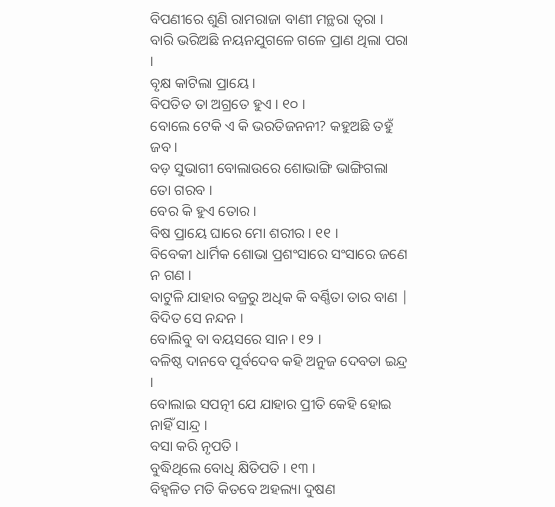ବିପଣୀରେ ଶୁଣି ରାମରାଜା ବାଣୀ ମନ୍ଥରା ତ୍ୱରା ।
ବାରି ଭରିଅଛି ନୟନଯୁଗଳେ ଗଳେ ପ୍ରାଣ ଥିଲା ପରା ।
ବୃକ୍ଷ କାଟିଲା ପ୍ରାୟେ ।
ବିପତିତ ତା ଅଗ୍ରତେ ହୁଏ । ୧୦ ।
ବୋଲେ ଟେକି ଏ କି ଭରତିଜନନୀ? କହୁଅଛି ତହୁଁ ଜବ ।
ବଡ଼ ସୁଭାଗୀ ବୋଲାଉରେ ଶୋଭାଙ୍ଗି ଭାଙ୍ଗିଗଲା ତୋ ଗରବ ।
ବେର କି ହୁଏ ତୋର ।
ବିଷ ପ୍ରାୟେ ଘାରେ ମୋ ଶରୀର । ୧୧ ।
ବିବେକୀ ଧାର୍ମିକ ଶୋଭା ପ୍ରଶଂସାରେ ସଂସାରେ ଜଣେ ନ ଗଣ ।
ବାଟୁଳି ଯାହାର ବଜ୍ରରୁ ଅଧିକ କି ବର୍ଣ୍ଣିତା ତାର ବାଣ |
ବିଦିତ ସେ ନନ୍ଦନ ।
ବୋଲିବୁ ବା ବୟସରେ ସାନ । ୧୨ ।
ବଳିଷ୍ଠ ଦାନବେ ପୂର୍ବଦେବ କହି ଅନୁଜ ଦେବତା ଇନ୍ଦ୍ର ।
ବୋଲାଇ ସପତ୍ନୀ ଯେ ଯାହାର ପ୍ରୀତି କେହି ହୋଇ ନାହିଁ ସାନ୍ଦ୍ର ।
ବସା କରି ନୃପତି ।
ବୁଦ୍ଧିଥିଲେ ବୋଧି କ୍ଷିତିପତି । ୧୩ ।
ବିହ୍ୱଳିତ ମତି କିତବେ ଅହଲ୍ୟା ଦୁଷଣ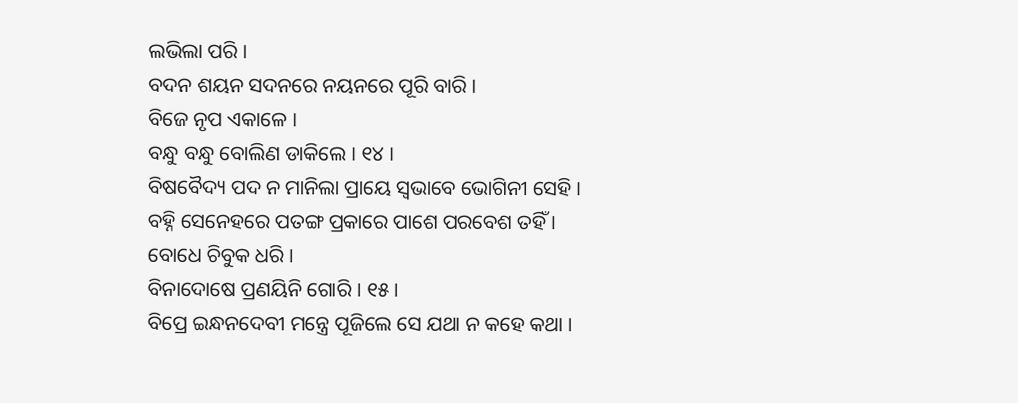ଲଭିଲା ପରି ।
ବଦନ ଶୟନ ସଦନରେ ନୟନରେ ପୂରି ବାରି ।
ବିଜେ ନୃପ ଏକାଳେ ।
ବନ୍ଧୁ ବନ୍ଧୁ ବୋଲିଣ ଡାକିଲେ । ୧୪ ।
ବିଷବୈଦ୍ୟ ପଦ ନ ମାନିଲା ପ୍ରାୟେ ସ୍ୱଭାବେ ଭୋଗିନୀ ସେହି ।
ବହ୍ନି ସେନେହରେ ପତଙ୍ଗ ପ୍ରକାରେ ପାଶେ ପରବେଶ ତହିଁ ।
ବୋଧେ ଚିବୁକ ଧରି ।
ବିନାଦୋଷେ ପ୍ରଣୟିନି ଗୋରି । ୧୫ ।
ବିପ୍ରେ ଇନ୍ଧନଦେବୀ ମନ୍ତ୍ରେ ପୂଜିଲେ ସେ ଯଥା ନ କହେ କଥା ।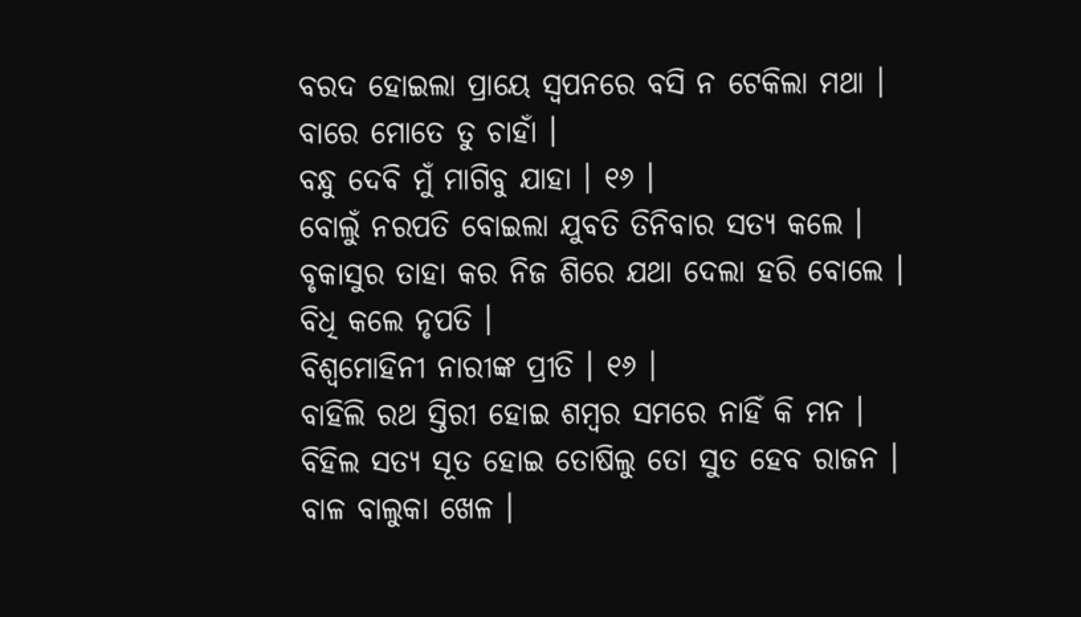ବରଦ ହୋଇଲା ପ୍ରାୟେ ସ୍ୱପନରେ ବସି ନ ଟେକିଲା ମଥା ।
ବାରେ ମୋତେ ତୁ ଚାହାଁ ।
ବନ୍ଧୁ ଦେବି ମୁଁ ମାଗିବୁ ଯାହା । ୧୬ ।
ବୋଲୁଁ ନରପତି ବୋଇଲା ଯୁବତି ତିନିବାର ସତ୍ୟ କଲେ ।
ବୃକାସୁର ତାହା କର ନିଜ ଶିରେ ଯଥା ଦେଲା ହରି ବୋଲେ ।
ବିଧି କଲେ ନୃପତି ।
ବିଶ୍ୱମୋହିନୀ ନାରୀଙ୍କ ପ୍ରୀତି । ୧୬ ।
ବାହିଲି ରଥ ସ୍ତିରୀ ହୋଇ ଶମ୍ବର ସମରେ ନାହିଁ କି ମନ ।
ବିହିଲ ସତ୍ୟ ସୂତ ହୋଇ ତୋଷିଲୁ ତୋ ସୁତ ହେବ ରାଜନ ।
ବାଳ ବାଲୁକା ଖେଳ ।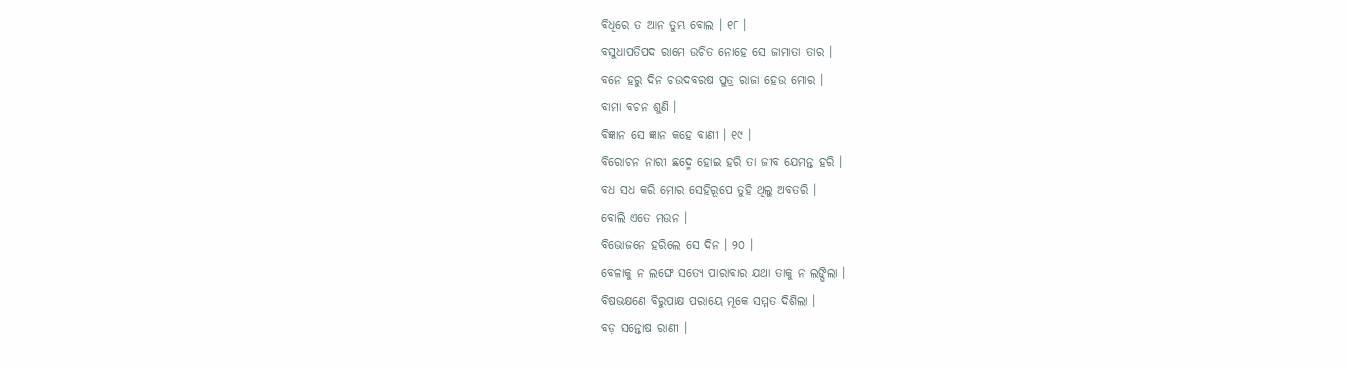ବିଧିରେ ତ ଆନ ତୁମ୍ଭ ବୋଲ । ୧୮ ।
ବସୁଧାପତିପଦ ରାମେ ଉଚିତ ନୋହେ ସେ ଜାମାତା ତାର ।
ବନେ ହରୁ ଦିନ ଚଉଦବରଷ ପୁତ୍ର ରାଜା ହେଉ ମୋର ।
ବାମା ବଚନ ଶୁଣି ।
ବିଜ୍ଞାନ ସେ ଜ୍ଞାନ କହେ ବାଣୀ । ୧୯ ।
ବିରୋଚନ ନାରୀ ଛଦ୍ମେ ହୋଇ ହରି ତା ଜୀବ ଯେମନ୍ତ ହରି ।
ବଧ ସଧ କରି ମୋର ସେହିରୂପେ ତୁହି ଥିଲୁ ଅବତରି ।
ବୋଲି ଏତେ ମଉନ ।
ବିଭୋଜନେ ହରିଲେ ସେ ଦିନ । ୨୦ ।
ବେଳାକୁ ନ ଲଙ୍ଘେ ସତ୍ୟେ ପାରାବାର ଯଥା ତାକୁ ନ ଲଙ୍ଘିଲା ।
ବିଷଭକ୍ଷଣେ ବିରୁପାକ୍ଷ ପରାୟେ ମୂକେ ସମ୍ମତ ଦିଶିଲା ।
ବଡ଼ ସନ୍ତୋଷ ରାଣୀ ।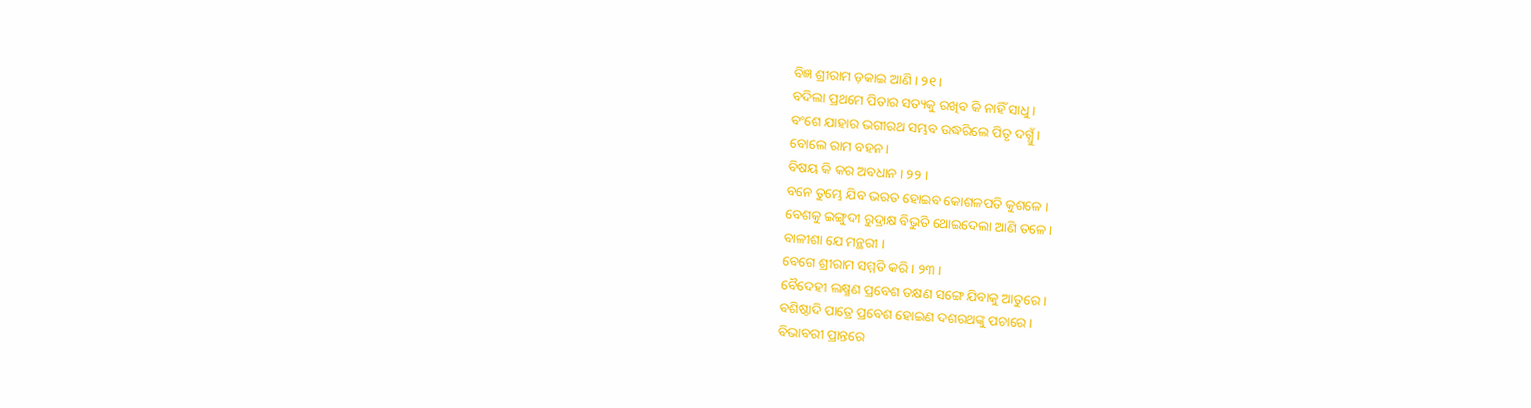ବିଜ୍ଞ ଶ୍ରୀରାମ ଡ଼କାଇ ଆଣି । ୨୧ ।
ବଦିଲା ପ୍ରଥମେ ପିତାର ସତ୍ୟକୁ ରଖିବ କି ନାହିଁ ସାଧୁ ।
ବଂଶେ ଯାହାର ଭଗୀରଥ ସମ୍ଭବ ଉଦ୍ଧରିଲେ ପିତୃ ଦଗ୍ଧୁଁ ।
ବୋଲେ ରାମ ବହନ ।
ବିଷୟ କି କର ଅବଧାନ । ୨୨ ।
ବନେ ତୁମ୍ଭେ ଯିବ ଭରତ ହୋଇବ କୋଶଳପତି କୁଶଳେ ।
ବେଶକୁ ଇଙ୍ଗୁଦୀ ରୁଦ୍ରାକ୍ଷ ବିଭୁତି ଥୋଇଦେଲା ଆଣି ତଳେ ।
ବାଳୀଶା ଯେ ମନ୍ଥରୀ ।
ବେଗେ ଶ୍ରୀରାମ ସମ୍ମତି କରି । ୨୩ ।
ବୈଦେହୀ ଲକ୍ଷ୍ମଣ ପ୍ରବେଶ ତକ୍ଷଣ ସଙ୍ଗେ ଯିବାକୁ ଆତୁରେ ।
ବଶିଷ୍ଠାଦି ପାତ୍ରେ ପ୍ରବେଶ ହୋଇଣ ଦଶରଥଙ୍କୁ ପଚାରେ ।
ବିଭାବରୀ ପ୍ରାନ୍ତରେ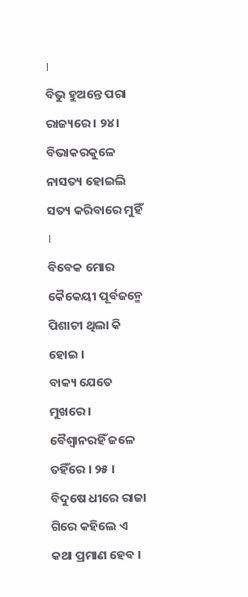।
ବିଭୁ ହୁଅନ୍ତେ ପରା ରାଜ୍ୟରେ । ୨୪ ।
ବିଭାକରକୁଳେ ନାସତ୍ୟ ହୋଇଲି ସତ୍ୟ କରିବାରେ ମୁହିଁ ।
ବିବେକ ମୋର କୈକେୟୀ ପୂର୍ବଜନ୍ମେ ପିଶାଚୀ ଥିଲା କି ହୋଇ ।
ବାକ୍ୟ ଯେତେ ମୁଖରେ ।
ବୈଶ୍ୱାନରହିଁ ଜଳେ ତହିଁରେ । ୨୫ ।
ବିଦୁଷେ ଧୀରେ ରାଜା ଗିରେ କହିଲେ ଏ କଥା ପ୍ରମାଣ ହେବ ।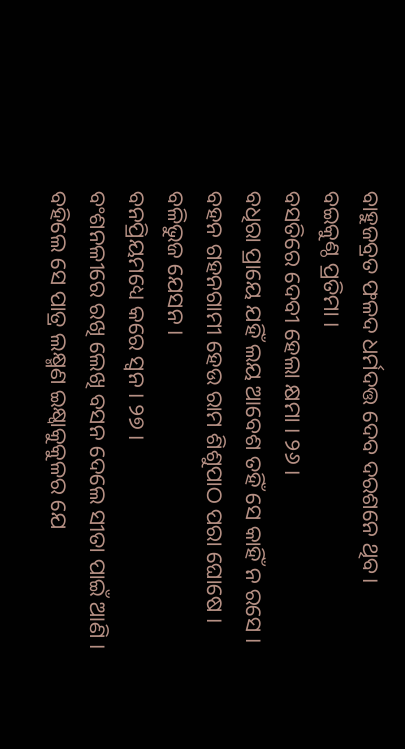ବାହୁଜବ୍ରତ ଫଳଦ ଧର୍ମଦତ୍ତ ଦେବ ଦରଶନେ ଥିବ।
ବଇକୁଣ୍ଠ ପ୍ରତିମା ।
ବସତିରେ ଦେବୀ ହେଲା କ୍ଷମା । ୨୬ ।
ବଧିରା ପ୍ରାୟେ ଯହିଁ ଲୟ ଆବେଶ ତହିଁ ସେ କାହିଁ ନ ରସେ ।
ବହନ ଗହନଗାମୀ ହେଉ ରାମ ଶିଶୁପାଠ ପରା ଘୋଷେ ।
ବଳିଭୁଜ ଯେସନ ।
ବନପ୍ରିୟମଧ୍ୟେ କରେ ସ୍ୱନ । ୨୭ ।
ବଂଶନଳୀରେ ରଖି ଲେଖି ବସନ ଦେଲେ ସୀତା ପାଇଁ ଆଣି ।
ବହିଲେ ସେ ପାତ୍ର ଲକ୍ଷ୍ମଣ ଇକ୍ଷ୍ୱାକୁକୁଳର ଯେ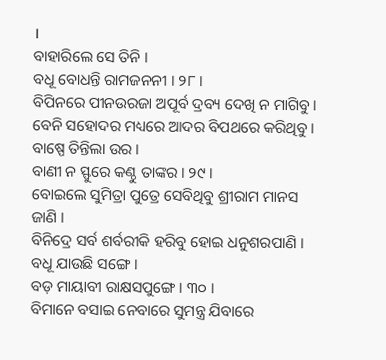।
ବାହାରିଲେ ସେ ତିନି ।
ବଧୂ ବୋଧନ୍ତି ରାମଜନନୀ । ୨୮ ।
ବିପିନରେ ପୀନଉରଜା ଅପୂର୍ବ ଦ୍ରବ୍ୟ ଦେଖି ନ ମାଗିବୁ ।
ବେନି ସହୋଦର ମଧ୍ୟରେ ଆଦର ବିପଥରେ କରିଥିବୁ ।
ବାଷ୍ପେ ତିନ୍ତିଲା ଉର ।
ବାଣୀ ନ ସ୍ଫୁରେ କଣ୍ଠୁ ତାଙ୍କର । ୨୯ ।
ବୋଇଲେ ସୁମିତ୍ରା ପୁତ୍ରେ ସେବିଥିବୁ ଶ୍ରୀରାମ ମାନସ ଜାଣି ।
ବିନିଦ୍ରେ ସର୍ବ ଶର୍ବରୀକି ହରିବୁ ହୋଇ ଧନୁଶରପାଣି ।
ବଧୂ ଯାଉଛି ସଙ୍ଗେ ।
ବଡ଼ ମାୟାବୀ ରାକ୍ଷସପୁଙ୍ଗେ । ୩୦ ।
ବିମାନେ ବସାଇ ନେବାରେ ସୁମନ୍ତ୍ର ଯିବାରେ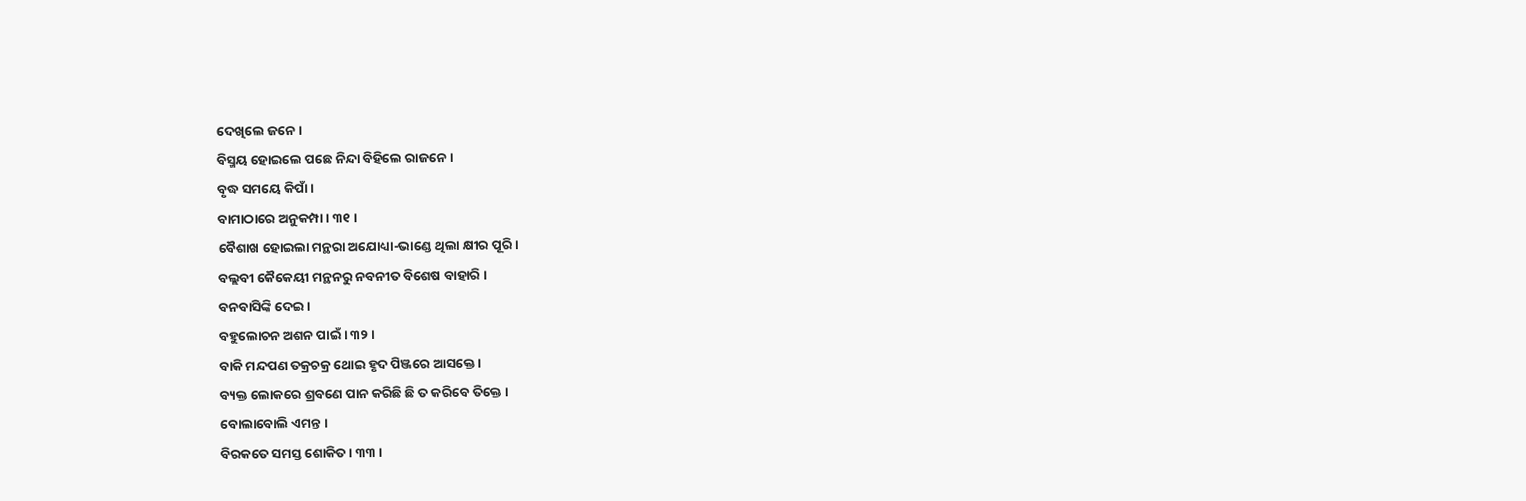ଦେଖିଲେ ଜନେ ।
ବିସ୍ମୟ ହୋଇଲେ ପଛେ ନିନ୍ଦା ବିହିଲେ ରାଜନେ ।
ବୃଦ୍ଧ ସମୟେ କିପାଁ ।
ବାମାଠାରେ ଅନୁକମ୍ପା । ୩୧ ।
ବୈଶାଖ ହୋଇଲା ମନ୍ଥରା ଅଯୋଧ୍ୟା-ଭାଣ୍ଡେ ଥିଲା କ୍ଷୀର ପୂରି ।
ବଲ୍ଲବୀ କୈକେୟୀ ମନ୍ଥନରୁ ନବନୀତ ବିଶେଷ ବାହାରି ।
ବନବାସିଙ୍କି ଦେଇ ।
ବହୁଲୋଚନ ଅଶନ ପାଇଁ । ୩୨ ।
ବାକି ମନ୍ଦପଣ ତକ୍ରଚକ୍ର ଥୋଇ ହୃଦ ପିଞ୍ଜରେ ଆସକ୍ତେ ।
ବ୍ୟକ୍ତ ଲୋକରେ ଶ୍ରବଣେ ପାନ କରିଛି ଛି ତ କରିବେ ତିକ୍ତେ ।
ବୋଲାବୋଲି ଏମନ୍ତ ।
ବିରକତେ ସମସ୍ତ ଶୋକିତ । ୩୩ ।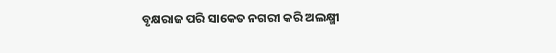ବୃକ୍ଷରାଜ ପରି ସାକେତ ନଗରୀ କରି ଅଲକ୍ଷ୍ମୀ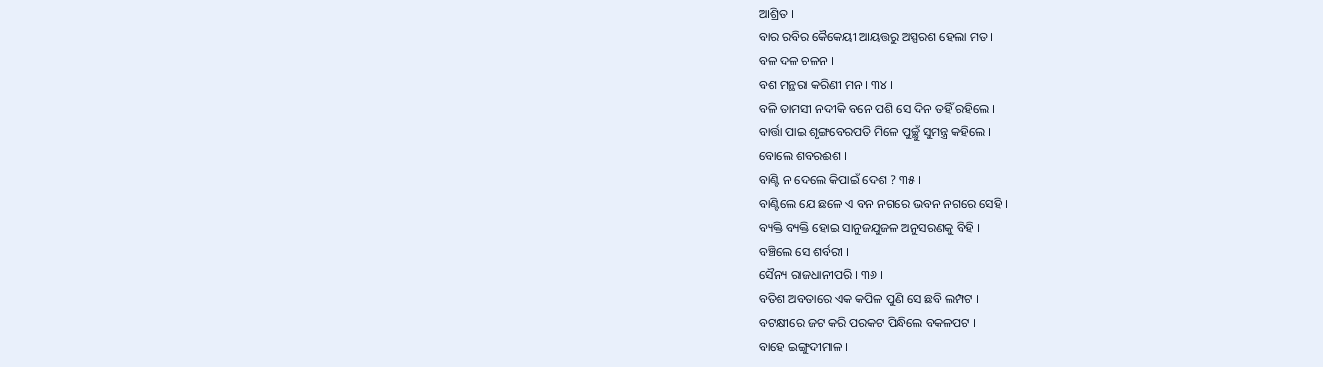ଆଶ୍ରିତ ।
ବାର ରବିର କୈକେୟୀ ଆୟତ୍ତରୁ ଅସ୍ପରଶ ହେଲା ମତ ।
ବଳ ଦଳ ଚଳନ ।
ବଶ ମନ୍ଥରା କରିଣୀ ମନ । ୩୪ ।
ବଳି ତାମସୀ ନଦୀକି ବନେ ପଶି ସେ ଦିନ ତହିଁ ରହିଲେ ।
ବାର୍ତ୍ତା ପାଇ ଶୃଙ୍ଗବେରପତି ମିଳେ ପୁଚ୍ଛୁଁ ସୁମନ୍ତ୍ର କହିଲେ ।
ବୋଲେ ଶବରଈଶ ।
ବାଣ୍ଟି ନ ଦେଲେ କିପାଇଁ ଦେଶ ? ୩୫ ।
ବାଣ୍ଟିଲେ ଯେ ଛଳେ ଏ ବନ ନଗରେ ଭବନ ନଗରେ ସେହି ।
ବ୍ୟକ୍ତି ବ୍ୟକ୍ତି ହୋଇ ସାନୁଜଯୁଜଳ ଅନୁସରଣକୁ ବିହି ।
ବଞ୍ଚିଲେ ସେ ଶର୍ବରୀ ।
ସୈନ୍ୟ ରାଜଧାନୀପରି । ୩୬ ।
ବତିଶ ଅବତାରେ ଏକ କପିଳ ପୁଣି ସେ ଛବି ଲମ୍ପଟ ।
ବଟକ୍ଷୀରେ ଜଟ କରି ପରକଟ ପିନ୍ଧିଲେ ବକଳପଟ ।
ବାହେ ଇଙ୍ଗୁଦୀମାଳ ।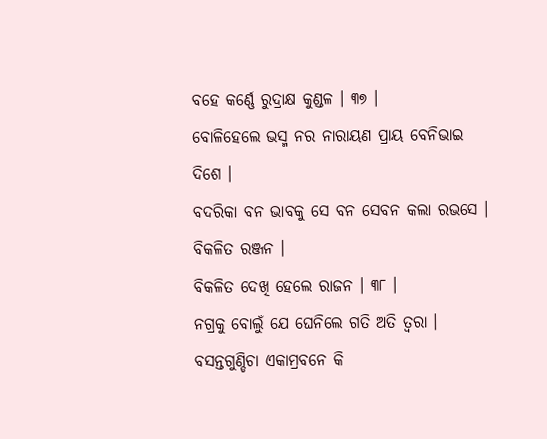ବହେ କର୍ଣ୍ଣେ ରୁଦ୍ରାକ୍ଷ କୁଣ୍ଡଳ । ୩୭ ।
ବୋଳିହେଲେ ଭସ୍ମ ନର ନାରାୟଣ ପ୍ରାୟ ବେନିଭାଇ ଦିଶେ ।
ବଦରିକା ବନ ଭାବକୁ ସେ ବନ ସେବନ କଲା ରଭସେ ।
ବିକଳିତ ରଞ୍ଜନ ।
ବିକଳିତ ଦେଖି ହେଲେ ରାଜନ । ୩୮ ।
ନଗ୍ରକୁ ବୋଲୁଁ ଯେ ଘେନିଲେ ଗତି ଅତି ତ୍ୱରା ।
ବସନ୍ତଗୁଣ୍ଡିଚା ଏକାମ୍ରବନେ କି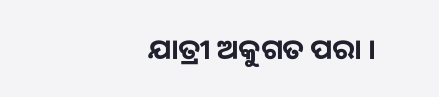ଯାତ୍ରୀ ଅକୁଗତ ପରା ।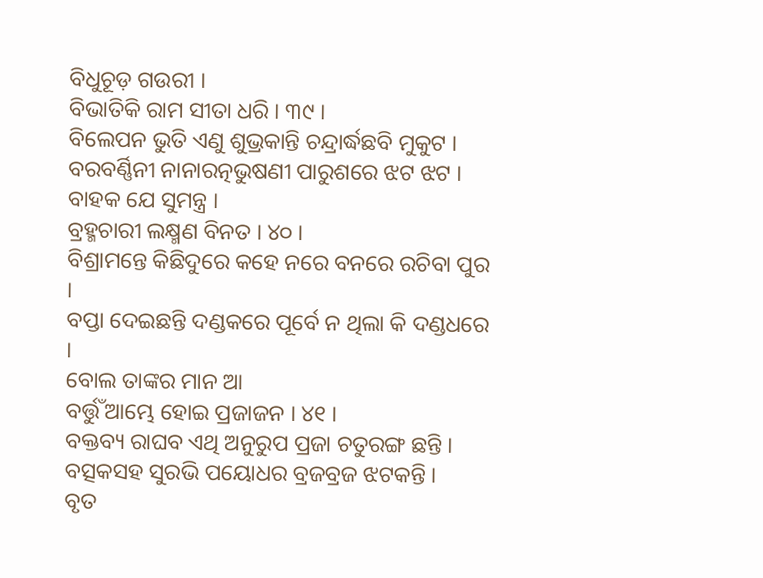ବିଧୁଚୂଡ଼ ଗଉରୀ ।
ବିଭାତିକି ରାମ ସୀତା ଧରି । ୩୯ ।
ବିଲେପନ ଭୁତି ଏଣୁ ଶୁଭ୍ରକାନ୍ତି ଚନ୍ଦ୍ରାର୍ଦ୍ଧଛବି ମୁକୁଟ ।
ବରବର୍ଣ୍ଣିନୀ ନାନାରତ୍ନଭୁଷଣୀ ପାରୁଶରେ ଝଟ ଝଟ ।
ବାହକ ଯେ ସୁମନ୍ତ୍ର ।
ବ୍ରହ୍ମଚାରୀ ଲକ୍ଷ୍ମଣ ବିନତ । ୪୦ ।
ବିଶ୍ରାମନ୍ତେ କିଛିଦୁରେ କହେ ନରେ ବନରେ ରଚିବା ପୁର ।
ବପ୍ତା ଦେଇଛନ୍ତି ଦଣ୍ଡକରେ ପୂର୍ବେ ନ ଥିଲା କି ଦଣ୍ଡଧରେ ।
ବୋଲ ତାଙ୍କର ମାନ ଆ
ବର୍ତ୍ତୁଁ ଆମ୍ଭେ ହୋଇ ପ୍ରଜାଜନ । ୪୧ ।
ବକ୍ତବ୍ୟ ରାଘବ ଏଥି ଅନୁରୁପ ପ୍ରଜା ଚତୁରଙ୍ଗ ଛନ୍ତି ।
ବତ୍ସକସହ ସୁରଭି ପୟୋଧର ବ୍ରଜବ୍ରଜ ଝଟକନ୍ତି ।
ବୃତ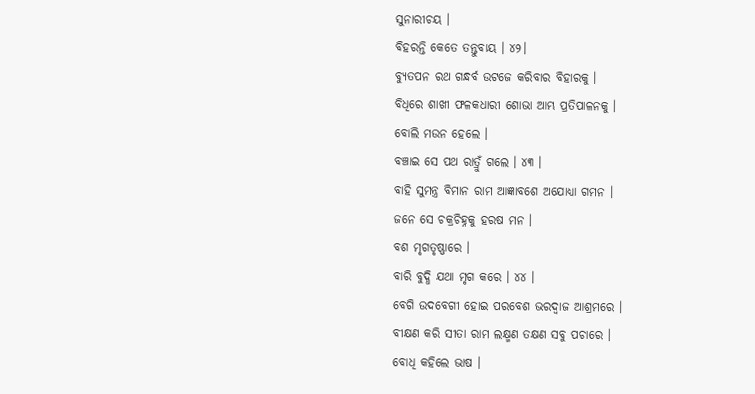ସୁନାରୀଚୟ ।
ବିହରନ୍ତି କେତେ ତନ୍ତୁବାୟ । ୪୨।
ବ୍ୟୁତପନ ରଥ ଗନ୍ଧର୍ବ ଉଟଜେ କରିବାର ବିହାରକୁ ।
ବିଧିରେ ଶାଖୀ ଫଳକଧାରୀ ଶୋଭା ଆମ୍ଭ ପ୍ରତିପାଳନକୁ ।
ବୋଲି ମଉନ ହେଲେ ।
ବଞ୍ଚାଇ ସେ ପଥ ରାତ୍ରୁଁ ଗଲେ । ୪୩ ।
ବାହି ସୁମନ୍ତ୍ର ବିମାନ ରାମ ଆଜ୍ଞାବଶେ ଅଯୋଧ୍ୟା ଗମନ ।
ଜନେ ସେ ଚକ୍ରଚିହ୍ନକୁ ହରଷ ମନ ।
ବଶ ମୃଗତୃଷ୍ଣାରେ ।
ବାରି ବୁଦ୍ଧି ଯଥା ମୃଗ କରେ । ୪୪ ।
ବେଗି ଉଦବେଗୀ ହୋଇ ପରବେଶ ଭରଦ୍ୱାଜ ଆଶ୍ରମରେ ।
ବୀକ୍ଷଣ କରି ସୀତା ରାମ ଲକ୍ଷ୍ମଣ ତକ୍ଷଣ ସବୁ ପଚାରେ ।
ବୋଧି କହିଲେ ଭାଷ ।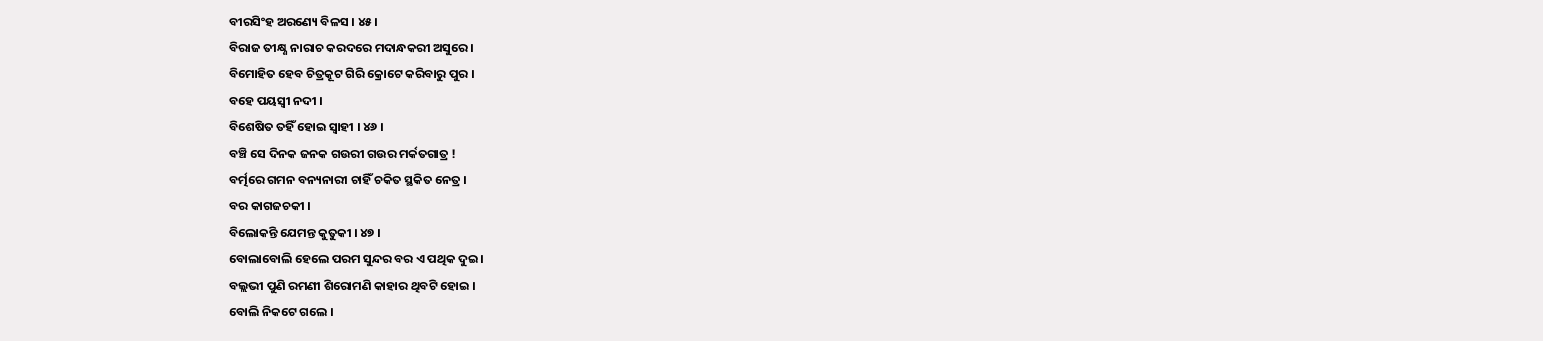ବୀରସିଂହ ଅରଣ୍ୟେ ବିଳସ । ୪୫ ।
ବିରାଜ ତୀକ୍ଷ୍ଣ ନାରାଚ କରଦରେ ମଦାନ୍ଧକରୀ ଅସୁରେ ।
ବିମୋହିତ ହେବ ଚିତ୍ରକୂଟ ଗିରି କ୍ରୋଟେ କରିବାରୁ ପୁର ।
ବହେ ପୟସ୍ୱୀ ନଦୀ ।
ବିଶେଷିତ ତହିଁ ହୋଇ ସ୍ୱାହୀ । ୪୬ ।
ବଞ୍ଚି ସେ ଦିନକ ଜନକ ଗଉରୀ ଗଉର ମର୍କତଗାତ୍ର !
ବର୍ତ୍ମରେ ଗମନ ବନ୍ୟନାରୀ ଚାହିଁ ଚକିତ ସ୍ଥକିତ ନେତ୍ର ।
ବର କାଗଜଚକୀ ।
ବିଲୋକନ୍ତି ଯେମନ୍ତ କୁତୁକୀ । ୪୭ ।
ବୋଲାବୋଲି ହେଲେ ପରମ ସୁନ୍ଦର ବର ଏ ପଥିକ ଦୁଇ ।
ବଲ୍ଲଭୀ ପୁଣି ରମଣୀ ଶିରୋମଣି କାହାର ଥିବଟି ହୋଇ ।
ବୋଲି ନିକଟେ ଗଲେ ।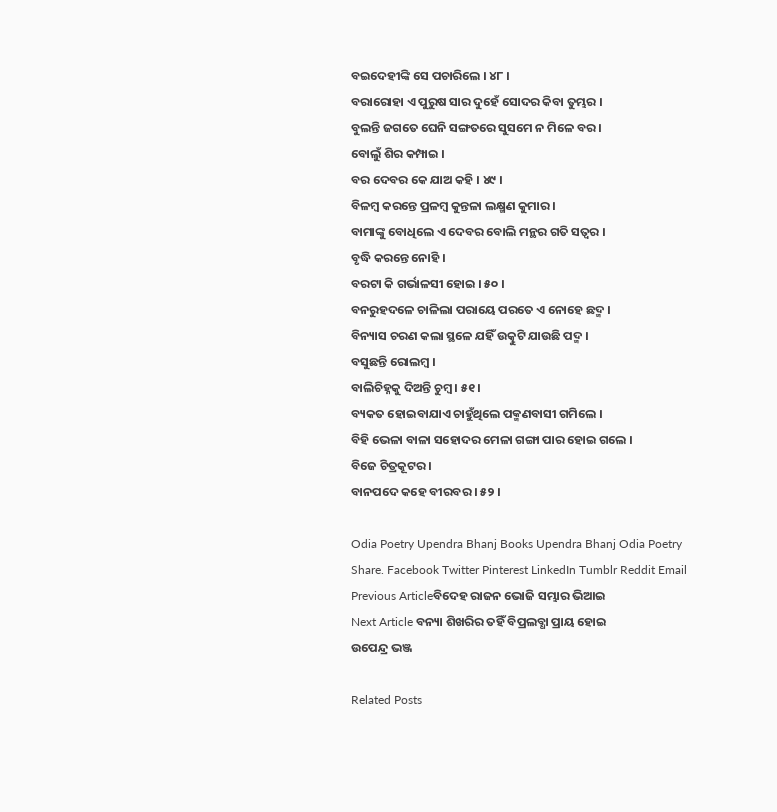ବଇଦେହୀଙ୍କି ସେ ପଚାରିଲେ । ୪୮ ।
ବରାରୋହା ଏ ପୁରୁଷ ସାର ଦୁହେଁ ସୋଦର କିବା ତୁମ୍ଭର ।
ବୁଲନ୍ତି ଜଗତେ ଘେନି ସଙ୍ଗତରେ ସୁସମେ ନ ମିଳେ ବର ।
ବୋଲୁଁ ଶିର କମ୍ପାଇ ।
ବର ଦେବର କେ ଯାଅ କହି । ୪୯ ।
ବିଳମ୍ବ କରନ୍ତେ ପ୍ରଳମ୍ବ କୁନ୍ତଳା ଲକ୍ଷ୍ମଣ କୁମାର ।
ବାମାଙ୍କୁ ବୋଧିଲେ ଏ ଦେବର ବୋଲି ମନ୍ଥର ଗତି ସତ୍ୱର ।
ବୃଦ୍ଧି କରନ୍ତେ ନୋହି ।
ବରଟା କି ଗର୍ଭାଳସୀ ହୋଇ । ୫୦ ।
ବନରୁହଦଳେ ଚାଳିଲା ପରାୟେ ପରତେ ଏ ନୋହେ ଛଦ୍ମ ।
ବିନ୍ୟାସ ଚରଣ କଲା ସ୍ଥଳେ ଯହିଁ ଉତ୍କୁଟି ଯାଉଛି ପଦ୍ମ ।
ବସୁଛନ୍ତି ରୋଲମ୍ବ ।
ବାଲିଚିହ୍ନକୁ ଦିଅନ୍ତି ଚୁମ୍ବ । ୫୧ ।
ବ୍ୟକତ ହୋଇବାଯାଏ ଚାହୁଁଥିଲେ ପକ୍ମଣବାସୀ ଗମିଲେ ।
ବିହି ଭେଳା ବାଳା ସହୋଦର ମେଳା ଗଙ୍ଗା ପାର ହୋଇ ଗଲେ ।
ବିଜେ ଚିତ୍ରକୂଟର ।
ବାନପଦେ କହେ ବୀରବର । ୫୨ ।

Odia Poetry Upendra Bhanj Books Upendra Bhanj Odia Poetry
Share. Facebook Twitter Pinterest LinkedIn Tumblr Reddit Email
Previous Articleବିଦେହ ରାଜନ ଭୋଜି ସମ୍ଭାର ଭିଆଇ
Next Article ବନ୍ୟା ଶିଖରିର ତହିଁ ବିପ୍ରଲବ୍ଧା ପ୍ରାୟ ହୋଇ
ଉପେନ୍ଦ୍ର ଭଞ୍ଜ

Related Posts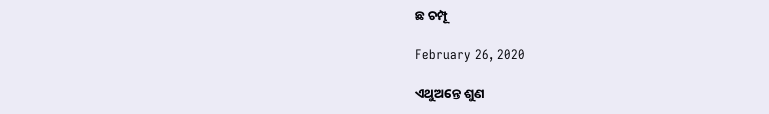ଛ ଚମ୍ପୂ

February 26, 2020

ଏଥୁଅନ୍ତେ ଶୁଣ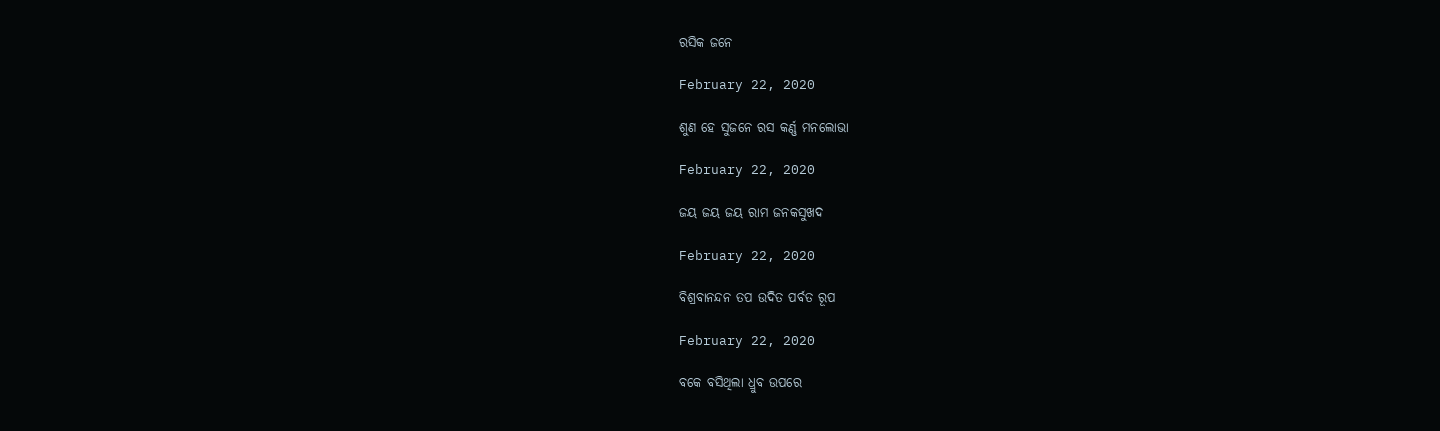ରସିକ ଜନେ

February 22, 2020

ଶୁଣ ହେ ସୁଜନେ ରସ କର୍ଣ୍ଣ ମନଲୋଭା

February 22, 2020

ଜୟ ଜୟ ଜୟ ରାମ ଜନକସୁଖଦ

February 22, 2020

ବିଶ୍ରବାନନ୍ଦନ ତପ ଉଦିତ ପର୍ବତ ରୂପ

February 22, 2020

ବକେ ବସିଥିଲା ଧ୍ରୁବ ଉପରେ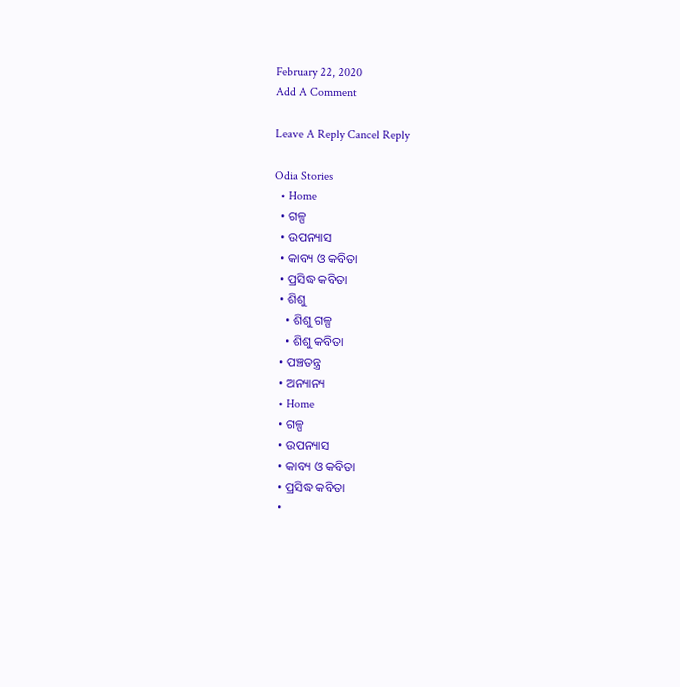February 22, 2020
Add A Comment

Leave A Reply Cancel Reply

Odia Stories
  • Home
  • ଗଳ୍ପ
  • ଉପନ୍ୟାସ
  • କାବ୍ୟ ଓ କବିତା
  • ପ୍ରସିଦ୍ଧ କବିତା
  • ଶିଶୁ
    • ଶିଶୁ ଗଳ୍ପ
    • ଶିଶୁ କବିତା
  • ପଞ୍ଚତନ୍ତ୍ର
  • ଅନ୍ୟାନ୍ୟ
  • Home
  • ଗଳ୍ପ
  • ଉପନ୍ୟାସ
  • କାବ୍ୟ ଓ କବିତା
  • ପ୍ରସିଦ୍ଧ କବିତା
  •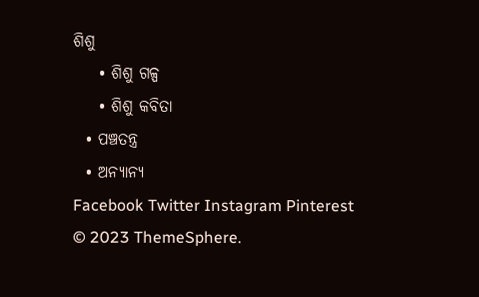ଶିଶୁ
    • ଶିଶୁ ଗଳ୍ପ
    • ଶିଶୁ କବିତା
  • ପଞ୍ଚତନ୍ତ୍ର
  • ଅନ୍ୟାନ୍ୟ
Facebook Twitter Instagram Pinterest
© 2023 ThemeSphere.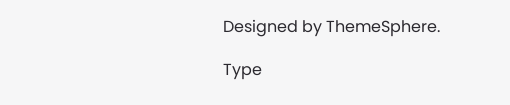Designed by ThemeSphere.

Type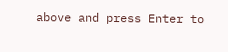above and press Enter to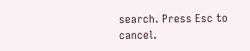search. Press Esc to cancel.